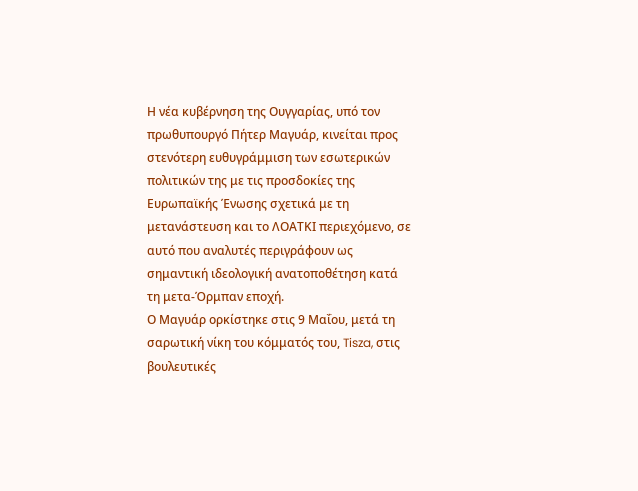Η νέα κυβέρνηση της Ουγγαρίας, υπό τον πρωθυπουργό Πήτερ Μαγυάρ, κινείται προς στενότερη ευθυγράμμιση των εσωτερικών πολιτικών της με τις προσδοκίες της Ευρωπαϊκής Ένωσης σχετικά με τη μετανάστευση και το ΛΟΑΤΚΙ περιεχόμενο, σε αυτό που αναλυτές περιγράφουν ως σημαντική ιδεολογική ανατοποθέτηση κατά τη μετα-Όρμπαν εποχή.
Ο Μαγυάρ ορκίστηκε στις 9 Μαΐου, μετά τη σαρωτική νίκη του κόμματός του, Tisza, στις βουλευτικές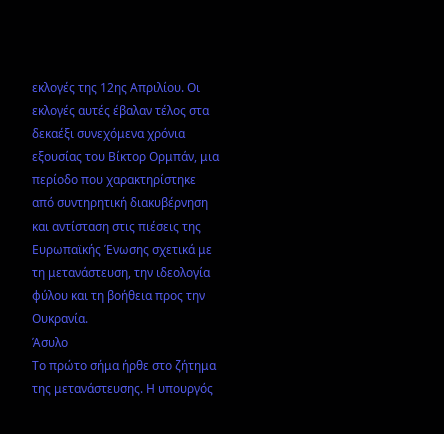εκλογές της 12ης Απριλίου. Οι εκλογές αυτές έβαλαν τέλος στα δεκαέξι συνεχόμενα χρόνια εξουσίας του Βίκτορ Ορμπάν, μια περίοδο που χαρακτηρίστηκε από συντηρητική διακυβέρνηση και αντίσταση στις πιέσεις της Ευρωπαϊκής Ένωσης σχετικά με τη μετανάστευση, την ιδεολογία φύλου και τη βοήθεια προς την Ουκρανία.
Άσυλο
Το πρώτο σήμα ήρθε στο ζήτημα της μετανάστευσης. Η υπουργός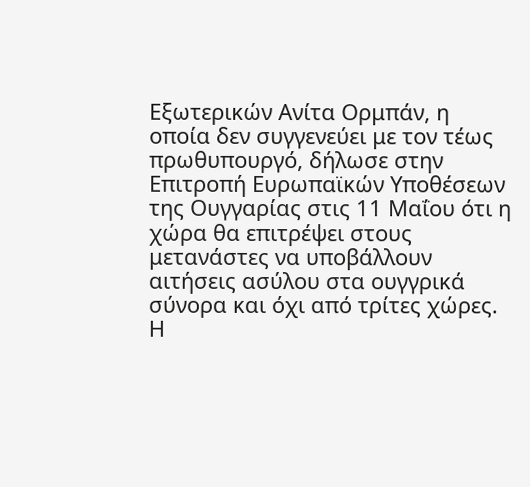Εξωτερικών Ανίτα Ορμπάν, η οποία δεν συγγενεύει με τον τέως πρωθυπουργό, δήλωσε στην Επιτροπή Ευρωπαϊκών Υποθέσεων της Ουγγαρίας στις 11 Μαΐου ότι η χώρα θα επιτρέψει στους μετανάστες να υποβάλλουν αιτήσεις ασύλου στα ουγγρικά σύνορα και όχι από τρίτες χώρες.
Η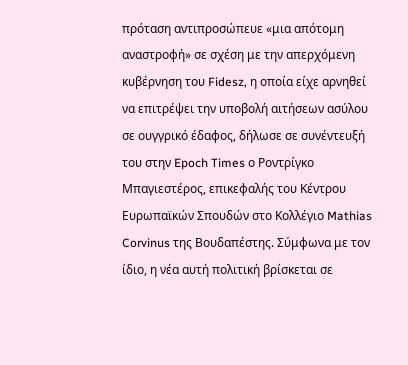πρόταση αντιπροσώπευε «μια απότομη αναστροφή» σε σχέση με την απερχόμενη κυβέρνηση του Fidesz, η οποία είχε αρνηθεί να επιτρέψει την υποβολή αιτήσεων ασύλου σε ουγγρικό έδαφος, δήλωσε σε συνέντευξή του στην Epoch Times ο Ροντρίγκο Μπαγιεστέρος, επικεφαλής του Κέντρου Ευρωπαϊκών Σπουδών στο Κολλέγιο Mathias Corvinus της Βουδαπέστης. Σύμφωνα με τον ίδιο, η νέα αυτή πολιτική βρίσκεται σε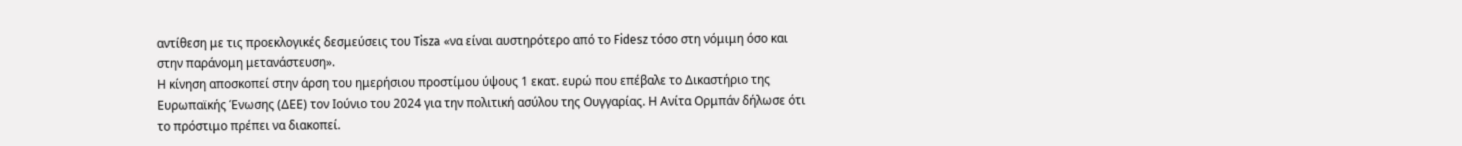αντίθεση με τις προεκλογικές δεσμεύσεις του Tisza «να είναι αυστηρότερο από το Fidesz τόσο στη νόμιμη όσο και στην παράνομη μετανάστευση».
Η κίνηση αποσκοπεί στην άρση του ημερήσιου προστίμου ύψους 1 εκατ. ευρώ που επέβαλε το Δικαστήριο της Ευρωπαϊκής Ένωσης (ΔΕΕ) τον Ιούνιο του 2024 για την πολιτική ασύλου της Ουγγαρίας. Η Ανίτα Ορμπάν δήλωσε ότι το πρόστιμο πρέπει να διακοπεί.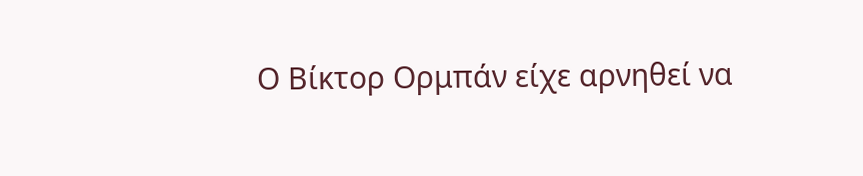Ο Βίκτορ Ορμπάν είχε αρνηθεί να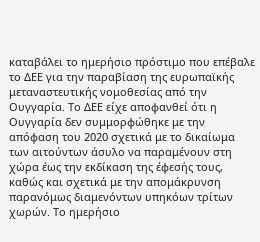καταβάλει το ημερήσιο πρόστιμο που επέβαλε το ΔΕΕ για την παραβίαση της ευρωπαϊκής μεταναστευτικής νομοθεσίας από την Ουγγαρία. Το ΔΕΕ είχε αποφανθεί ότι η Ουγγαρία δεν συμμορφώθηκε με την απόφαση του 2020 σχετικά με το δικαίωμα των αιτούντων άσυλο να παραμένουν στη χώρα έως την εκδίκαση της έφεσής τους, καθώς και σχετικά με την απομάκρυνση παρανόμως διαμενόντων υπηκόων τρίτων χωρών. Το ημερήσιο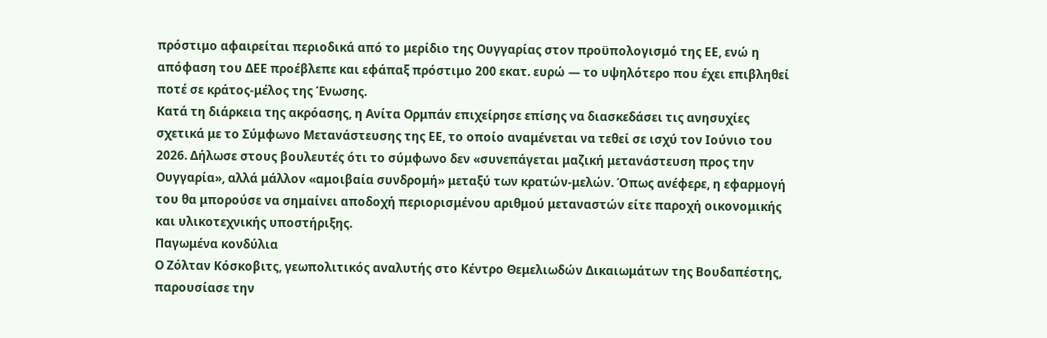πρόστιμο αφαιρείται περιοδικά από το μερίδιο της Ουγγαρίας στον προϋπολογισμό της ΕΕ, ενώ η απόφαση του ΔΕΕ προέβλεπε και εφάπαξ πρόστιμο 200 εκατ. ευρώ — το υψηλότερο που έχει επιβληθεί ποτέ σε κράτος-μέλος της Ένωσης.
Κατά τη διάρκεια της ακρόασης, η Ανίτα Ορμπάν επιχείρησε επίσης να διασκεδάσει τις ανησυχίες σχετικά με το Σύμφωνο Μετανάστευσης της ΕΕ, το οποίο αναμένεται να τεθεί σε ισχύ τον Ιούνιο του 2026. Δήλωσε στους βουλευτές ότι το σύμφωνο δεν «συνεπάγεται μαζική μετανάστευση προς την Ουγγαρία», αλλά μάλλον «αμοιβαία συνδρομή» μεταξύ των κρατών-μελών. Όπως ανέφερε, η εφαρμογή του θα μπορούσε να σημαίνει αποδοχή περιορισμένου αριθμού μεταναστών είτε παροχή οικονομικής και υλικοτεχνικής υποστήριξης.
Παγωμένα κονδύλια
Ο Ζόλταν Κόσκοβιτς, γεωπολιτικός αναλυτής στο Κέντρο Θεμελιωδών Δικαιωμάτων της Βουδαπέστης, παρουσίασε την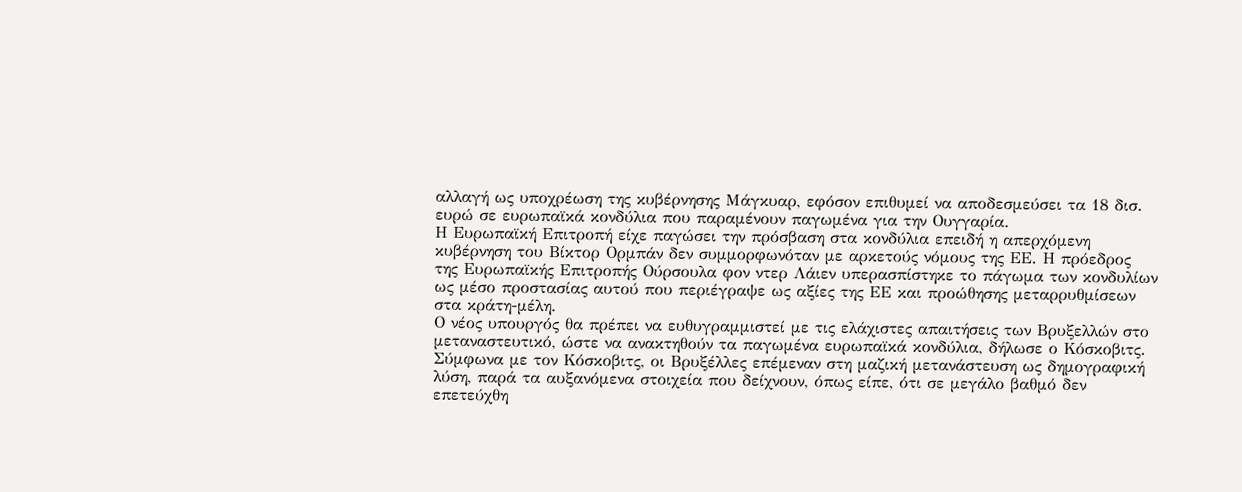αλλαγή ως υποχρέωση της κυβέρνησης Μάγκυαρ, εφόσον επιθυμεί να αποδεσμεύσει τα 18 δισ. ευρώ σε ευρωπαϊκά κονδύλια που παραμένουν παγωμένα για την Ουγγαρία.
Η Ευρωπαϊκή Επιτροπή είχε παγώσει την πρόσβαση στα κονδύλια επειδή η απερχόμενη κυβέρνηση του Βίκτορ Ορμπάν δεν συμμορφωνόταν με αρκετούς νόμους της ΕΕ. Η πρόεδρος της Ευρωπαϊκής Επιτροπής Ούρσουλα φον ντερ Λάιεν υπερασπίστηκε το πάγωμα των κονδυλίων ως μέσο προστασίας αυτού που περιέγραψε ως αξίες της ΕΕ και προώθησης μεταρρυθμίσεων στα κράτη-μέλη.
Ο νέος υπουργός θα πρέπει να ευθυγραμμιστεί με τις ελάχιστες απαιτήσεις των Βρυξελλών στο μεταναστευτικό, ώστε να ανακτηθούν τα παγωμένα ευρωπαϊκά κονδύλια, δήλωσε ο Κόσκοβιτς. Σύμφωνα με τον Κόσκοβιτς, οι Βρυξέλλες επέμεναν στη μαζική μετανάστευση ως δημογραφική λύση, παρά τα αυξανόμενα στοιχεία που δείχνουν, όπως είπε, ότι σε μεγάλο βαθμό δεν επετεύχθη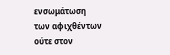ενσωμάτωση των αφιχθέντων ούτε στον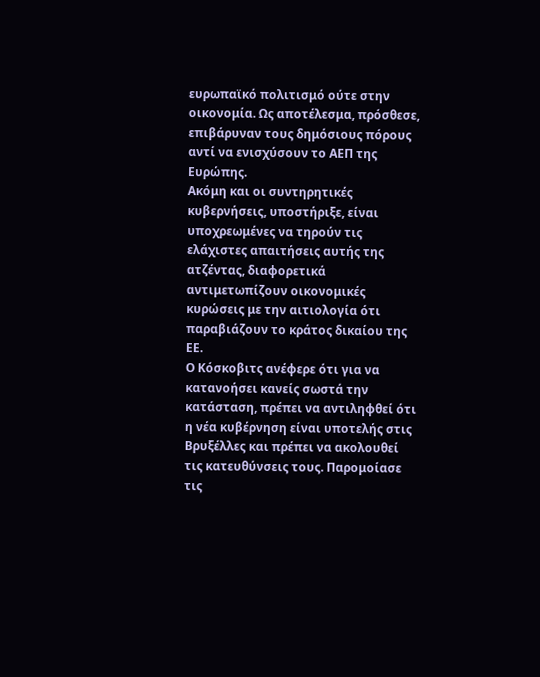ευρωπαϊκό πολιτισμό ούτε στην οικονομία. Ως αποτέλεσμα, πρόσθεσε, επιβάρυναν τους δημόσιους πόρους αντί να ενισχύσουν το ΑΕΠ της Ευρώπης.
Ακόμη και οι συντηρητικές κυβερνήσεις, υποστήριξε, είναι υποχρεωμένες να τηρούν τις ελάχιστες απαιτήσεις αυτής της ατζέντας, διαφορετικά αντιμετωπίζουν οικονομικές κυρώσεις με την αιτιολογία ότι παραβιάζουν το κράτος δικαίου της ΕΕ.
Ο Κόσκοβιτς ανέφερε ότι για να κατανοήσει κανείς σωστά την κατάσταση, πρέπει να αντιληφθεί ότι η νέα κυβέρνηση είναι υποτελής στις Βρυξέλλες και πρέπει να ακολουθεί τις κατευθύνσεις τους. Παρομοίασε τις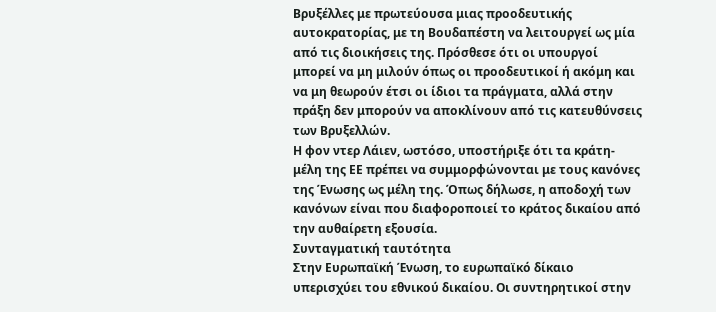Βρυξέλλες με πρωτεύουσα μιας προοδευτικής αυτοκρατορίας, με τη Βουδαπέστη να λειτουργεί ως μία από τις διοικήσεις της. Πρόσθεσε ότι οι υπουργοί μπορεί να μη μιλούν όπως οι προοδευτικοί ή ακόμη και να μη θεωρούν έτσι οι ίδιοι τα πράγματα, αλλά στην πράξη δεν μπορούν να αποκλίνουν από τις κατευθύνσεις των Βρυξελλών.
Η φον ντερ Λάιεν, ωστόσο, υποστήριξε ότι τα κράτη-μέλη της ΕΕ πρέπει να συμμορφώνονται με τους κανόνες της Ένωσης ως μέλη της. Όπως δήλωσε, η αποδοχή των κανόνων είναι που διαφοροποιεί το κράτος δικαίου από την αυθαίρετη εξουσία.
Συνταγματική ταυτότητα
Στην Ευρωπαϊκή Ένωση, το ευρωπαϊκό δίκαιο υπερισχύει του εθνικού δικαίου. Οι συντηρητικοί στην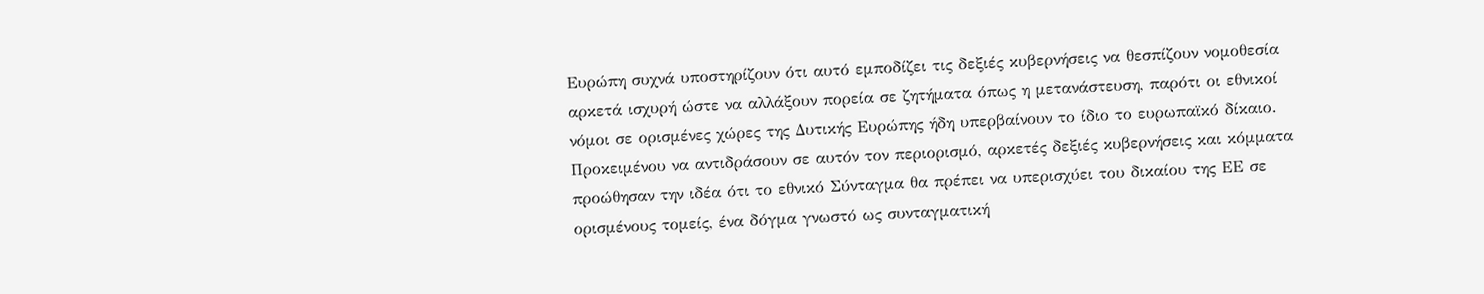Ευρώπη συχνά υποστηρίζουν ότι αυτό εμποδίζει τις δεξιές κυβερνήσεις να θεσπίζουν νομοθεσία αρκετά ισχυρή ώστε να αλλάξουν πορεία σε ζητήματα όπως η μετανάστευση, παρότι οι εθνικοί νόμοι σε ορισμένες χώρες της Δυτικής Ευρώπης ήδη υπερβαίνουν το ίδιο το ευρωπαϊκό δίκαιο.
Προκειμένου να αντιδράσουν σε αυτόν τον περιορισμό, αρκετές δεξιές κυβερνήσεις και κόμματα προώθησαν την ιδέα ότι το εθνικό Σύνταγμα θα πρέπει να υπερισχύει του δικαίου της ΕΕ σε ορισμένους τομείς, ένα δόγμα γνωστό ως συνταγματική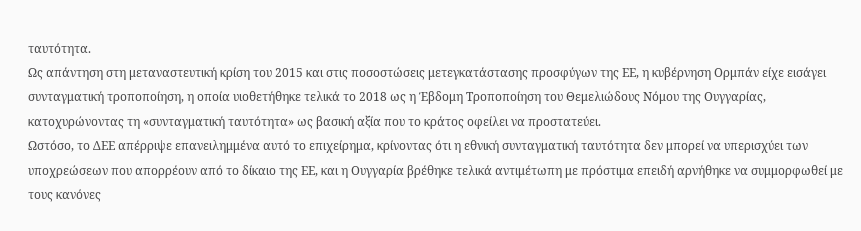ταυτότητα.
Ως απάντηση στη μεταναστευτική κρίση του 2015 και στις ποσοστώσεις μετεγκατάστασης προσφύγων της ΕΕ, η κυβέρνηση Ορμπάν είχε εισάγει συνταγματική τροποποίηση, η οποία υιοθετήθηκε τελικά το 2018 ως η Έβδομη Τροποποίηση του Θεμελιώδους Νόμου της Ουγγαρίας, κατοχυρώνοντας τη «συνταγματική ταυτότητα» ως βασική αξία που το κράτος οφείλει να προστατεύει.
Ωστόσο, το ΔΕΕ απέρριψε επανειλημμένα αυτό το επιχείρημα, κρίνοντας ότι η εθνική συνταγματική ταυτότητα δεν μπορεί να υπερισχύει των υποχρεώσεων που απορρέουν από το δίκαιο της ΕΕ, και η Ουγγαρία βρέθηκε τελικά αντιμέτωπη με πρόστιμα επειδή αρνήθηκε να συμμορφωθεί με τους κανόνες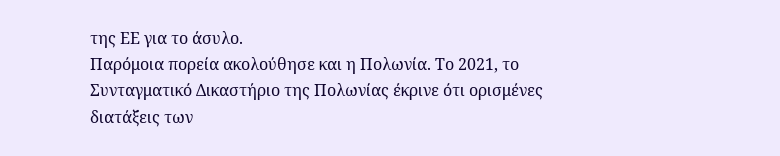της ΕΕ για το άσυλο.
Παρόμοια πορεία ακολούθησε και η Πολωνία. Το 2021, το Συνταγματικό Δικαστήριο της Πολωνίας έκρινε ότι ορισμένες διατάξεις των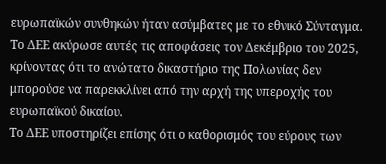ευρωπαϊκών συνθηκών ήταν ασύμβατες με το εθνικό Σύνταγμα. Το ΔΕΕ ακύρωσε αυτές τις αποφάσεις τον Δεκέμβριο του 2025, κρίνοντας ότι το ανώτατο δικαστήριο της Πολωνίας δεν μπορούσε να παρεκκλίνει από την αρχή της υπεροχής του ευρωπαϊκού δικαίου.
Το ΔΕΕ υποστηρίζει επίσης ότι ο καθορισμός του εύρους των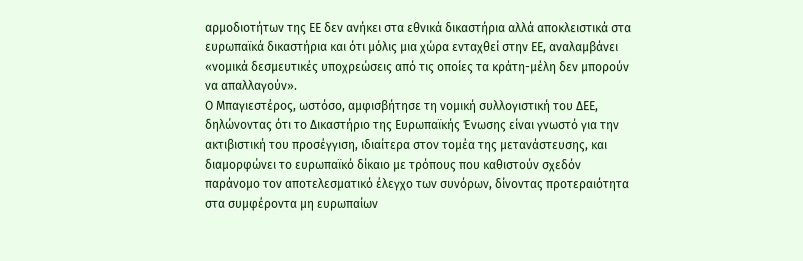αρμοδιοτήτων της ΕΕ δεν ανήκει στα εθνικά δικαστήρια αλλά αποκλειστικά στα ευρωπαϊκά δικαστήρια και ότι μόλις μια χώρα ενταχθεί στην ΕΕ, αναλαμβάνει «νομικά δεσμευτικές υποχρεώσεις από τις οποίες τα κράτη-μέλη δεν μπορούν να απαλλαγούν».
Ο Μπαγιεστέρος, ωστόσο, αμφισβήτησε τη νομική συλλογιστική του ΔΕΕ, δηλώνοντας ότι το Δικαστήριο της Ευρωπαϊκής Ένωσης είναι γνωστό για την ακτιβιστική του προσέγγιση, ιδιαίτερα στον τομέα της μετανάστευσης, και διαμορφώνει το ευρωπαϊκό δίκαιο με τρόπους που καθιστούν σχεδόν παράνομο τον αποτελεσματικό έλεγχο των συνόρων, δίνοντας προτεραιότητα στα συμφέροντα μη ευρωπαίων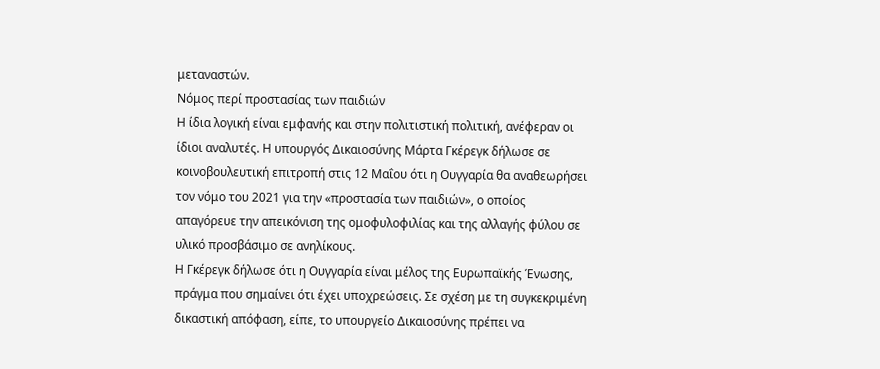μεταναστών.
Νόμος περί προστασίας των παιδιών
Η ίδια λογική είναι εμφανής και στην πολιτιστική πολιτική, ανέφεραν οι ίδιοι αναλυτές. Η υπουργός Δικαιοσύνης Μάρτα Γκέρεγκ δήλωσε σε κοινοβουλευτική επιτροπή στις 12 Μαΐου ότι η Ουγγαρία θα αναθεωρήσει τον νόμο του 2021 για την «προστασία των παιδιών», ο οποίος απαγόρευε την απεικόνιση της ομοφυλοφιλίας και της αλλαγής φύλου σε υλικό προσβάσιμο σε ανηλίκους.
Η Γκέρεγκ δήλωσε ότι η Ουγγαρία είναι μέλος της Ευρωπαϊκής Ένωσης, πράγμα που σημαίνει ότι έχει υποχρεώσεις. Σε σχέση με τη συγκεκριμένη δικαστική απόφαση, είπε, το υπουργείο Δικαιοσύνης πρέπει να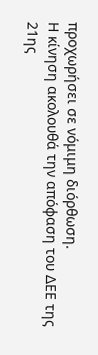προχωρήσει σε νόμιμη διόρθωση.
Η κίνηση ακολουθά την απόφαση του ΔΕΕ της 21ης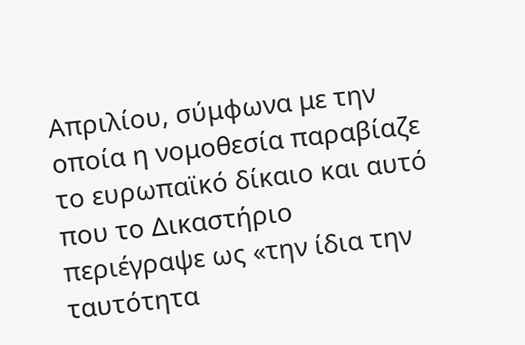Απριλίου, σύμφωνα με την οποία η νομοθεσία παραβίαζε το ευρωπαϊκό δίκαιο και αυτό που το Δικαστήριο περιέγραψε ως «την ίδια την ταυτότητα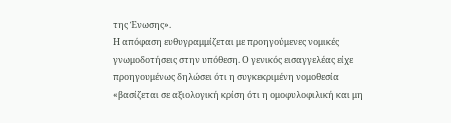της Ένωσης».
Η απόφαση ευθυγραμμίζεται με προηγούμενες νομικές γνωμοδοτήσεις στην υπόθεση. Ο γενικός εισαγγελέας είχε προηγουμένως δηλώσει ότι η συγκεκριμένη νομοθεσία «βασίζεται σε αξιολογική κρίση ότι η ομοφυλοφιλική και μη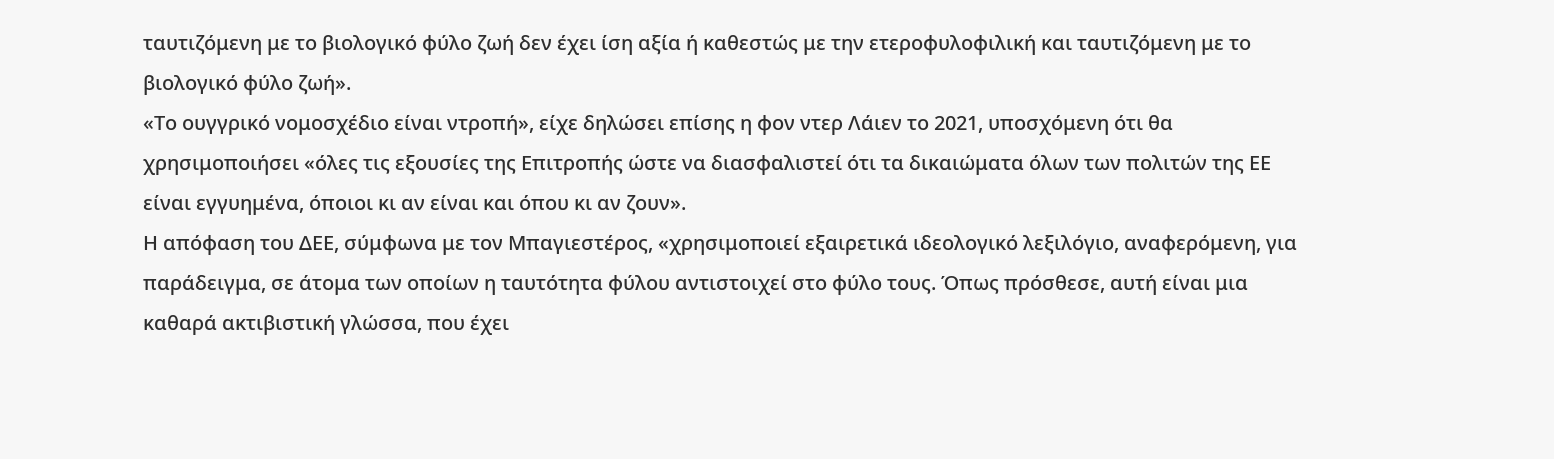ταυτιζόμενη με το βιολογικό φύλο ζωή δεν έχει ίση αξία ή καθεστώς με την ετεροφυλοφιλική και ταυτιζόμενη με το βιολογικό φύλο ζωή».
«Το ουγγρικό νομοσχέδιο είναι ντροπή», είχε δηλώσει επίσης η φον ντερ Λάιεν το 2021, υποσχόμενη ότι θα χρησιμοποιήσει «όλες τις εξουσίες της Επιτροπής ώστε να διασφαλιστεί ότι τα δικαιώματα όλων των πολιτών της ΕΕ είναι εγγυημένα, όποιοι κι αν είναι και όπου κι αν ζουν».
Η απόφαση του ΔΕΕ, σύμφωνα με τον Μπαγιεστέρος, «χρησιμοποιεί εξαιρετικά ιδεολογικό λεξιλόγιο, αναφερόμενη, για παράδειγμα, σε άτομα των οποίων η ταυτότητα φύλου αντιστοιχεί στο φύλο τους. Όπως πρόσθεσε, αυτή είναι μια καθαρά ακτιβιστική γλώσσα, που έχει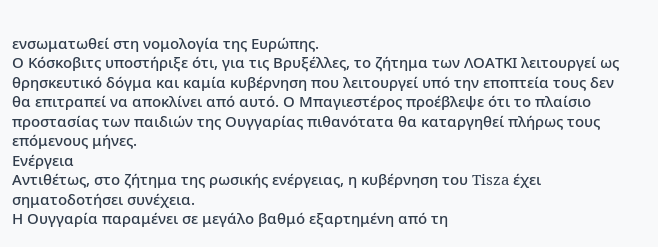ενσωματωθεί στη νομολογία της Ευρώπης.
Ο Κόσκοβιτς υποστήριξε ότι, για τις Βρυξέλλες, το ζήτημα των ΛΟΑΤΚΙ λειτουργεί ως θρησκευτικό δόγμα και καμία κυβέρνηση που λειτουργεί υπό την εποπτεία τους δεν θα επιτραπεί να αποκλίνει από αυτό. Ο Μπαγιεστέρος προέβλεψε ότι το πλαίσιο προστασίας των παιδιών της Ουγγαρίας πιθανότατα θα καταργηθεί πλήρως τους επόμενους μήνες.
Ενέργεια
Αντιθέτως, στο ζήτημα της ρωσικής ενέργειας, η κυβέρνηση του Tisza έχει σηματοδοτήσει συνέχεια.
Η Ουγγαρία παραμένει σε μεγάλο βαθμό εξαρτημένη από τη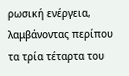ρωσική ενέργεια, λαμβάνοντας περίπου τα τρία τέταρτα του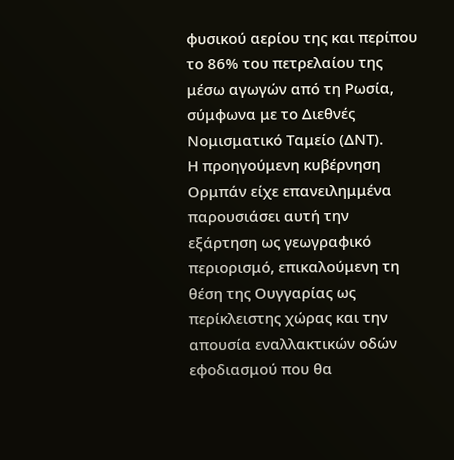φυσικού αερίου της και περίπου το 86% του πετρελαίου της μέσω αγωγών από τη Ρωσία, σύμφωνα με το Διεθνές Νομισματικό Ταμείο (ΔΝΤ).
Η προηγούμενη κυβέρνηση Ορμπάν είχε επανειλημμένα παρουσιάσει αυτή την εξάρτηση ως γεωγραφικό περιορισμό, επικαλούμενη τη θέση της Ουγγαρίας ως περίκλειστης χώρας και την απουσία εναλλακτικών οδών εφοδιασμού που θα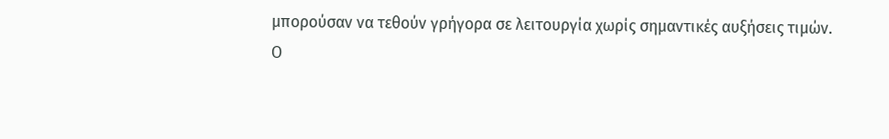μπορούσαν να τεθούν γρήγορα σε λειτουργία χωρίς σημαντικές αυξήσεις τιμών.
Ο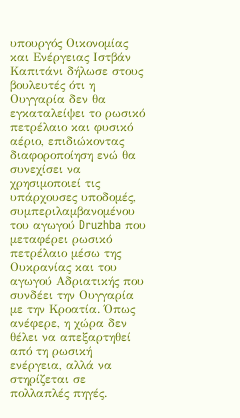υπουργός Οικονομίας και Ενέργειας Ιστβάν Καπιτάνι δήλωσε στους βουλευτές ότι η Ουγγαρία δεν θα εγκαταλείψει το ρωσικό πετρέλαιο και φυσικό αέριο, επιδιώκοντας διαφοροποίηση ενώ θα συνεχίσει να χρησιμοποιεί τις υπάρχουσες υποδομές, συμπεριλαμβανομένου του αγωγού Druzhba που μεταφέρει ρωσικό πετρέλαιο μέσω της Ουκρανίας και του αγωγού Αδριατικής που συνδέει την Ουγγαρία με την Κροατία. Όπως ανέφερε, η χώρα δεν θέλει να απεξαρτηθεί από τη ρωσική ενέργεια, αλλά να στηρίζεται σε πολλαπλές πηγές.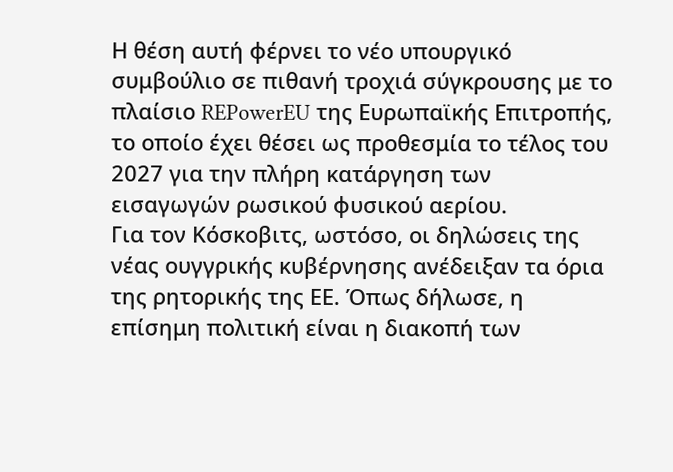Η θέση αυτή φέρνει το νέο υπουργικό συμβούλιο σε πιθανή τροχιά σύγκρουσης με το πλαίσιο REPowerEU της Ευρωπαϊκής Επιτροπής, το οποίο έχει θέσει ως προθεσμία το τέλος του 2027 για την πλήρη κατάργηση των εισαγωγών ρωσικού φυσικού αερίου.
Για τον Κόσκοβιτς, ωστόσο, οι δηλώσεις της νέας ουγγρικής κυβέρνησης ανέδειξαν τα όρια της ρητορικής της ΕΕ. Όπως δήλωσε, η επίσημη πολιτική είναι η διακοπή των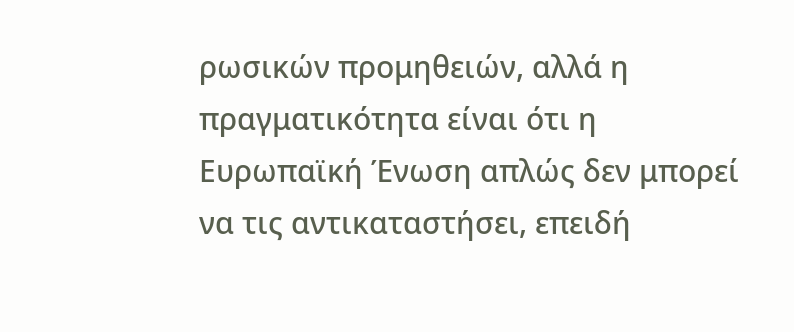ρωσικών προμηθειών, αλλά η πραγματικότητα είναι ότι η Ευρωπαϊκή Ένωση απλώς δεν μπορεί να τις αντικαταστήσει, επειδή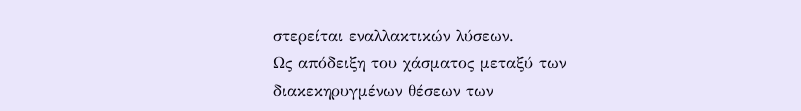στερείται εναλλακτικών λύσεων.
Ως απόδειξη του χάσματος μεταξύ των διακεκηρυγμένων θέσεων των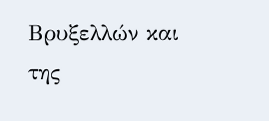Βρυξελλών και της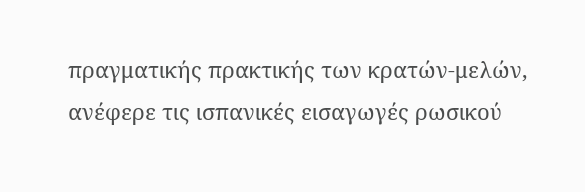πραγματικής πρακτικής των κρατών-μελών, ανέφερε τις ισπανικές εισαγωγές ρωσικού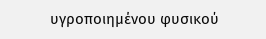υγροποιημένου φυσικού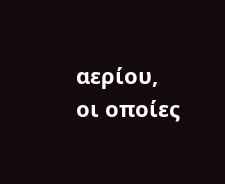αερίου, οι οποίες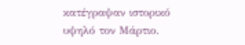κατέγραψαν ιστορικό υψηλό τον Μάρτιο.